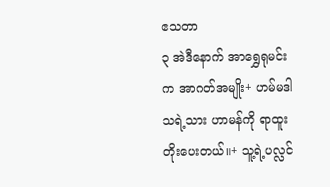ဧသတာ
၃ အဲဒီနောက် အာရွှေရုမင်းက အာဂတ်အမျိုး+ ဟမ်မဒါသရဲ့သား ဟာမန်ကို ရာထူးတိုးပေးတယ်။+ သူ့ရဲ့ပလ္လင်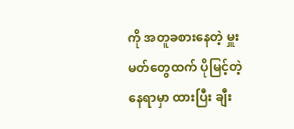ကို အတူခစားနေတဲ့ မှူးမတ်တွေထက် ပိုမြင့်တဲ့နေရာမှာ ထားပြီး ချီး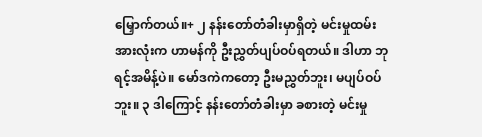မြှောက်တယ်။+ ၂ နန်းတော်တံခါးမှာရှိတဲ့ မင်းမှုထမ်းအားလုံးက ဟာမန်ကို ဦးညွှတ်ပျပ်ဝပ်ရတယ်။ ဒါဟာ ဘုရင့်အမိန့်ပဲ။ မော်ဒကဲကတော့ ဦးမညွှတ်ဘူး၊ မပျပ်ဝပ်ဘူး။ ၃ ဒါကြောင့် နန်းတော်တံခါးမှာ ခစားတဲ့ မင်းမှု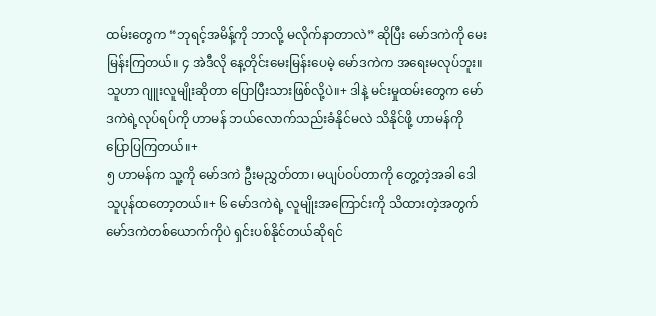ထမ်းတွေက “ဘုရင့်အမိန့်ကို ဘာလို့ မလိုက်နာတာလဲ” ဆိုပြီး မော်ဒကဲကို မေးမြန်းကြတယ်။ ၄ အဲဒီလို နေ့တိုင်းမေးမြန်းပေမဲ့ မော်ဒကဲက အရေးမလုပ်ဘူး။ သူဟာ ဂျူးလူမျိုးဆိုတာ ပြောပြီးသားဖြစ်လို့ပဲ။+ ဒါနဲ့ မင်းမှုထမ်းတွေက မော်ဒကဲရဲ့လုပ်ရပ်ကို ဟာမန် ဘယ်လောက်သည်းခံနိုင်မလဲ သိနိုင်ဖို့ ဟာမန်ကို ပြောပြကြတယ်။+
၅ ဟာမန်က သူ့ကို မော်ဒကဲ ဦးမညွှတ်တာ၊ မပျပ်ဝပ်တာကို တွေ့တဲ့အခါ ဒေါသူပုန်ထတော့တယ်။+ ၆ မော်ဒကဲရဲ့ လူမျိုးအကြောင်းကို သိထားတဲ့အတွက် မော်ဒကဲတစ်ယောက်ကိုပဲ ရှင်းပစ်နိုင်တယ်ဆိုရင်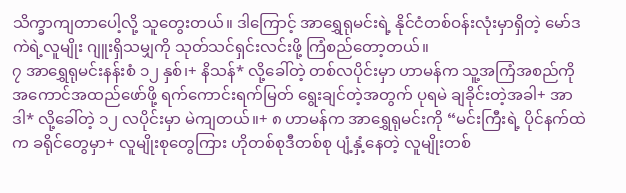သိက္ခာကျတာပေါ့လို့ သူတွေးတယ်။ ဒါကြောင့် အာရွှေရုမင်းရဲ့ နိုင်ငံတစ်ဝန်းလုံးမှာရှိတဲ့ မော်ဒကဲရဲ့လူမျိုး ဂျူးရှိသမျှကို သုတ်သင်ရှင်းလင်းဖို့ ကြံစည်တော့တယ်။
၇ အာရွှေရုမင်းနန်းစံ ၁၂ နှစ်၊+ နိသန်* လို့ခေါ်တဲ့ တစ်လပိုင်းမှာ ဟာမန်က သူ့အကြံအစည်ကို အကောင်အထည်ဖော်ဖို့ ရက်ကောင်းရက်မြတ် ရွေးချင်တဲ့အတွက် ပုရမဲ ချခိုင်းတဲ့အခါ+ အာဒါ* လို့ခေါ်တဲ့ ၁၂ လပိုင်းမှာ မဲကျတယ်။+ ၈ ဟာမန်က အာရွှေရုမင်းကို “မင်းကြီးရဲ့ ပိုင်နက်ထဲက ခရိုင်တွေမှာ+ လူမျိုးစုတွေကြား ဟိုတစ်စုဒီတစ်စု ပျံ့နှံ့နေတဲ့ လူမျိုးတစ်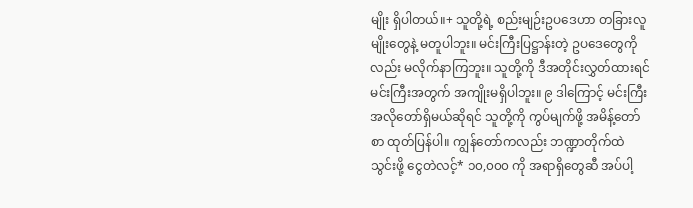မျိုး ရှိပါတယ်။+ သူတို့ရဲ့ စည်းမျဉ်းဥပဒေဟာ တခြားလူမျိုးတွေနဲ့ မတူပါဘူး။ မင်းကြီးပြဋ္ဌာန်းတဲ့ ဥပဒေတွေကိုလည်း မလိုက်နာကြဘူး။ သူတို့ကို ဒီအတိုင်းလွှတ်ထားရင် မင်းကြီးအတွက် အကျိုးမရှိပါဘူး။ ၉ ဒါကြောင့် မင်းကြီး အလိုတော်ရှိမယ်ဆိုရင် သူတို့ကို ကွပ်မျက်ဖို့ အမိန့်တော်စာ ထုတ်ပြန်ပါ။ ကျွန်တော်ကလည်း ဘဏ္ဍာတိုက်ထဲ သွင်းဖို့ ငွေတဲလင့်* ၁၀,၀၀၀ ကို အရာရှိတွေဆီ အပ်ပါ့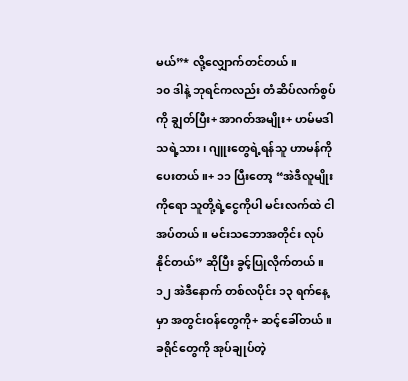မယ်”* လို့လျှောက်တင်တယ်။
၁၀ ဒါနဲ့ ဘုရင်ကလည်း တံဆိပ်လက်စွပ်ကို ချွတ်ပြီး+ အာဂတ်အမျိုး+ ဟမ်မဒါသရဲ့သား၊ ဂျူးတွေရဲ့ရန်သူ ဟာမန်ကို ပေးတယ်။+ ၁၁ ပြီးတော့ “အဲဒီလူမျိုးကိုရော သူတို့ရဲ့ငွေကိုပါ မင်းလက်ထဲ ငါအပ်တယ်။ မင်းသဘောအတိုင်း လုပ်နိုင်တယ်” ဆိုပြီး ခွင့်ပြုလိုက်တယ်။ ၁၂ အဲဒီနောက် တစ်လပိုင်း ၁၃ ရက်နေ့မှာ အတွင်းဝန်တွေကို+ ဆင့်ခေါ်တယ်။ ခရိုင်တွေကို အုပ်ချုပ်တဲ့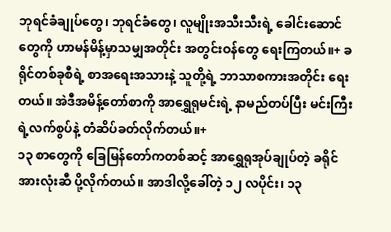ဘုရင်ခံချုပ်တွေ၊ ဘုရင်ခံတွေ၊ လူမျိုးအသီးသီးရဲ့ ခေါင်းဆောင်တွေကို ဟာမန်မိန့်မှာသမျှအတိုင်း အတွင်းဝန်တွေ ရေးကြတယ်။+ ခရိုင်တစ်ခုစီရဲ့ စာအရေးအသားနဲ့ သူတို့ရဲ့ ဘာသာစကားအတိုင်း ရေးတယ်။ အဲဒီအမိန့်တော်စာကို အာရွှေရုမင်းရဲ့ နာမည်တပ်ပြီး မင်းကြီးရဲ့လက်စွပ်နဲ့ တံဆိပ်ခတ်လိုက်တယ်။+
၁၃ စာတွေကို ခြေမြန်တော်ကတစ်ဆင့် အာရွှေရုအုပ်ချုပ်တဲ့ ခရိုင်အားလုံးဆီ ပို့လိုက်တယ်။ အာဒါလို့ခေါ်တဲ့ ၁၂ လပိုင်း၊ ၁၃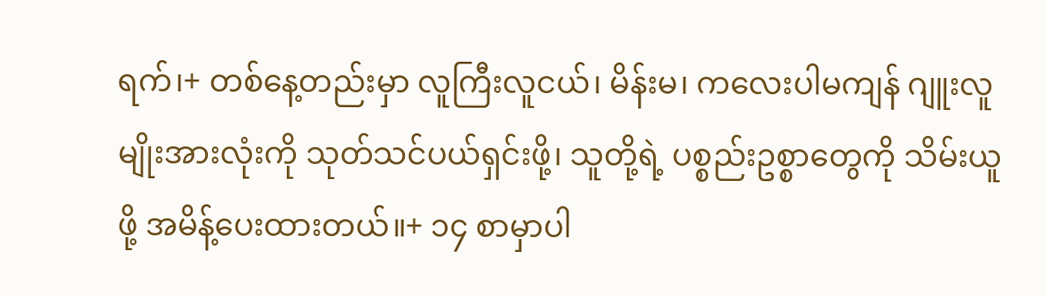ရက်၊+ တစ်နေ့တည်းမှာ လူကြီးလူငယ်၊ မိန်းမ၊ ကလေးပါမကျန် ဂျူးလူမျိုးအားလုံးကို သုတ်သင်ပယ်ရှင်းဖို့၊ သူတို့ရဲ့ ပစ္စည်းဥစ္စာတွေကို သိမ်းယူဖို့ အမိန့်ပေးထားတယ်။+ ၁၄ စာမှာပါ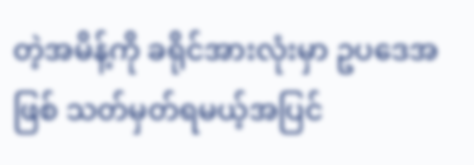တဲ့အမိန့်ကို ခရိုင်အားလုံးမှာ ဥပဒေအဖြစ် သတ်မှတ်ရမယ့်အပြင်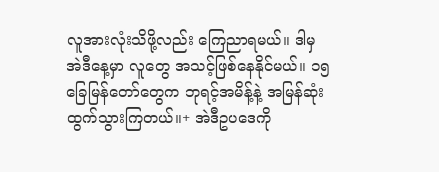လူအားလုံးသိဖို့လည်း ကြေညာရမယ်။ ဒါမှ အဲဒီနေ့မှာ လူတွေ အသင့်ဖြစ်နေနိုင်မယ်။ ၁၅ ခြေမြန်တော်တွေက ဘုရင့်အမိန့်နဲ့ အမြန်ဆုံး ထွက်သွားကြတယ်။+ အဲဒီဥပဒေကို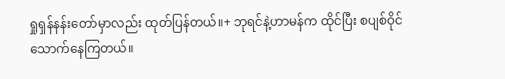ရှုရှန်နန်းတော်မှာလည်း ထုတ်ပြန်တယ်။+ ဘုရင်နဲ့ဟာမန်က ထိုင်ပြီး စပျစ်ဝိုင် သောက်နေကြတယ်။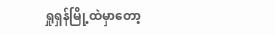ရှုရှန်မြို့ထဲမှာတော့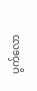ပွက်လော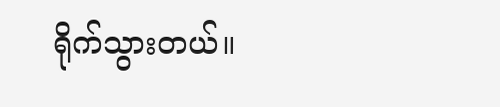ရိုက်သွားတယ်။